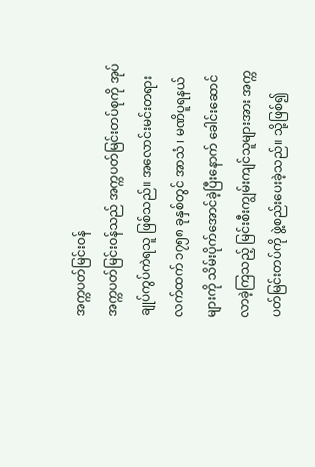အက္ကပတ်မြင်းဝန်
အက္ကပတ်မြင်းဝန်သည် အက္ကပတ်မြင်းတပ်စုကို အုပ်ချုပ်ကွပ်ကဲရသူ ဖြစ်သည်။ အလောင်းမင်းတရားလက်ထက် ၁၇၅၈ ခုနှစ်တွင် အာသံ ၊ မဏိပူရနယ်များကို သိမ်းပိုက်အောင်ခဲ့ပြီးနောက် ခေါင်းဆောင်လာခဲ့ကြသည့် မြင်းစီးကျွမ်းကျင်သူများအား အက္ကပတ်မြင်းတပ်ကို ဖွဲ့စည်းပေးခဲ့သည်။ သို့ဖြစ်၍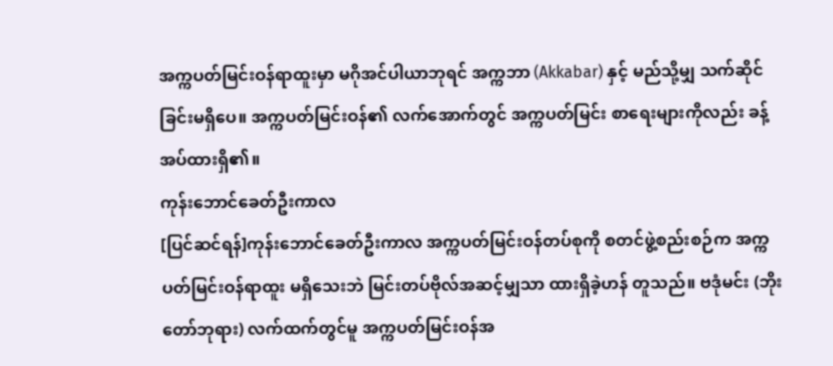အက္ကပတ်မြင်းဝန်ရာထူးမှာ မဂိုအင်ပါယာဘုရင် အက္ကဘာ (Akkabar) နှင့် မည်သို့မျှ သက်ဆိုင်ခြင်းမရှိပေ။ အက္ကပတ်မြင်းဝန်၏ လက်အောက်တွင် အက္ကပတ်မြင်း စာရေးများကိုလည်း ခန့်အပ်ထားရှိ၏။
ကုန်းဘောင်ခေတ်ဦးကာလ
[ပြင်ဆင်ရန်]ကုန်းဘောင်ခေတ်ဦးကာလ အက္ကပတ်မြင်းဝန်တပ်စုကို စတင်ဖွဲ့စည်းစဉ်က အက္ကပတ်မြင်းဝန်ရာထူး မရှိသေးဘဲ မြင်းတပ်ဗိုလ်အဆင့်မျှသာ ထားရှိခဲ့ဟန် တူသည်။ ဗဒုံမင်း (ဘိုးတော်ဘုရား) လက်ထက်တွင်မူ အက္ကပတ်မြင်းဝန်အ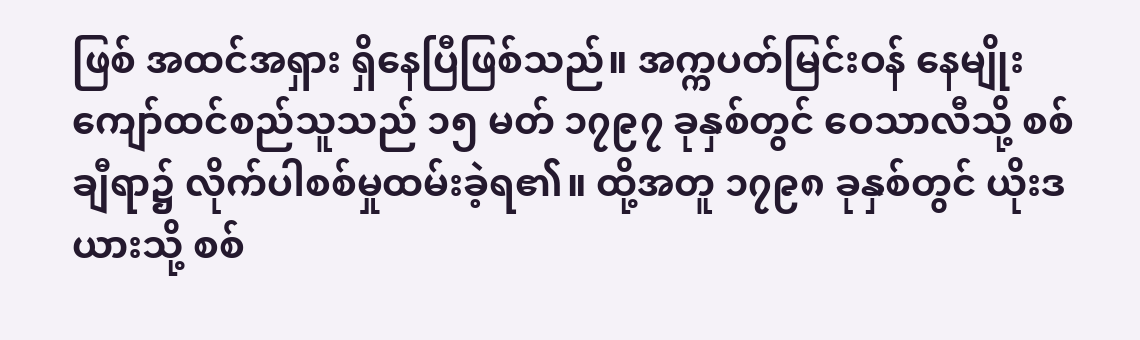ဖြစ် အထင်အရှား ရှိနေပြီဖြစ်သည်။ အက္ကပတ်မြင်းဝန် နေမျိုးကျော်ထင်စည်သူသည် ၁၅ မတ် ၁၇၉၇ ခုနှစ်တွင် ဝေသာလီသို့ စစ်ချီရာ၌ လိုက်ပါစစ်မှုထမ်းခဲ့ရ၏။ ထို့အတူ ၁၇၉၈ ခုနှစ်တွင် ယိုးဒယားသို့ စစ်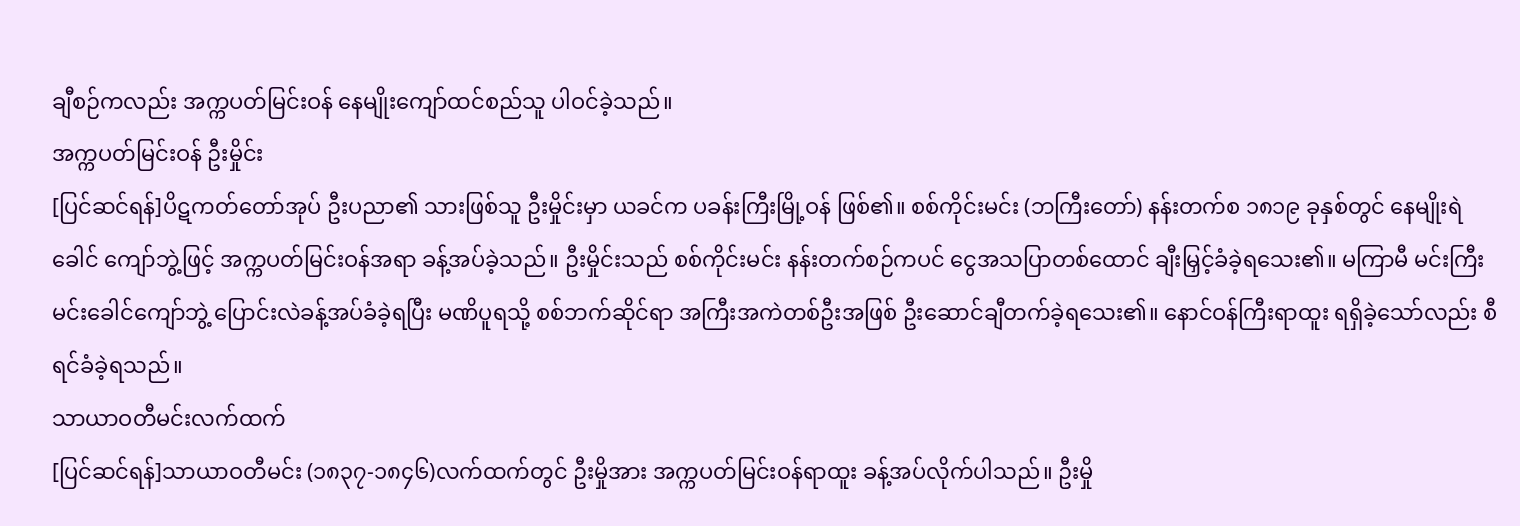ချီစဉ်ကလည်း အက္ကပတ်မြင်းဝန် နေမျိုးကျော်ထင်စည်သူ ပါဝင်ခဲ့သည်။
အက္ကပတ်မြင်းဝန် ဦးမှိုင်း
[ပြင်ဆင်ရန်]ပိဋကတ်တော်အုပ် ဦးပညာ၏ သားဖြစ်သူ ဦးမှိုင်းမှာ ယခင်က ပခန်းကြီးမြို့ဝန် ဖြစ်၏။ စစ်ကိုင်းမင်း (ဘကြီးတော်) နန်းတက်စ ၁၈၁၉ ခုနှစ်တွင် နေမျိုးရဲခေါင် ကျော်ဘွဲ့ဖြင့် အက္ကပတ်မြင်းဝန်အရာ ခန့်အပ်ခဲ့သည်။ ဦးမှိုင်းသည် စစ်ကိုင်းမင်း နန်းတက်စဉ်ကပင် ငွေအသပြာတစ်ထောင် ချီးမြှင့်ခံခဲ့ရသေး၏။ မကြာမီ မင်းကြီး မင်းခေါင်ကျော်ဘွဲ့ ပြောင်းလဲခန့်အပ်ခံခဲ့ရပြီး မဏိပူရသို့ စစ်ဘက်ဆိုင်ရာ အကြီးအကဲတစ်ဦးအဖြစ် ဦးဆောင်ချီတက်ခဲ့ရသေး၏။ နောင်ဝန်ကြီးရာထူး ရရှိခဲ့သော်လည်း စီရင်ခံခဲ့ရသည်။
သာယာဝတီမင်းလက်ထက်
[ပြင်ဆင်ရန်]သာယာဝတီမင်း (၁၈၃၇-၁၈၄၆)လက်ထက်တွင် ဦးမှိုအား အက္ကပတ်မြင်းဝန်ရာထူး ခန့်အပ်လိုက်ပါသည်။ ဦးမှို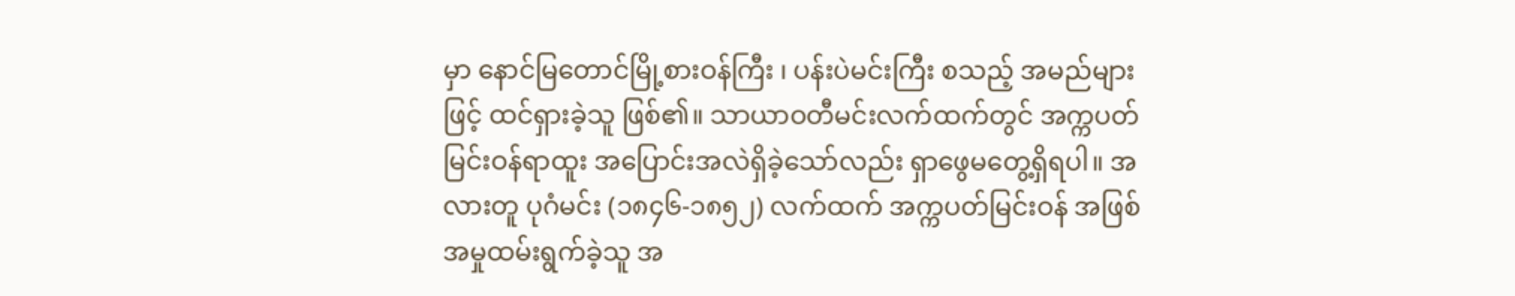မှာ နောင်မြတောင်မြို့စားဝန်ကြီး ၊ ပန်းပဲမင်းကြီး စသည့် အမည်များဖြင့် ထင်ရှားခဲ့သူ ဖြစ်၏။ သာယာဝတီမင်းလက်ထက်တွင် အက္ကပတ်မြင်းဝန်ရာထူး အပြောင်းအလဲရှိခဲ့သော်လည်း ရှာဖွေမတွေ့ရှိရပါ။ အလားတူ ပုဂံမင်း (၁၈၄၆-၁၈၅၂) လက်ထက် အက္ကပတ်မြင်းဝန် အဖြစ် အမှုထမ်းရွက်ခဲ့သူ အ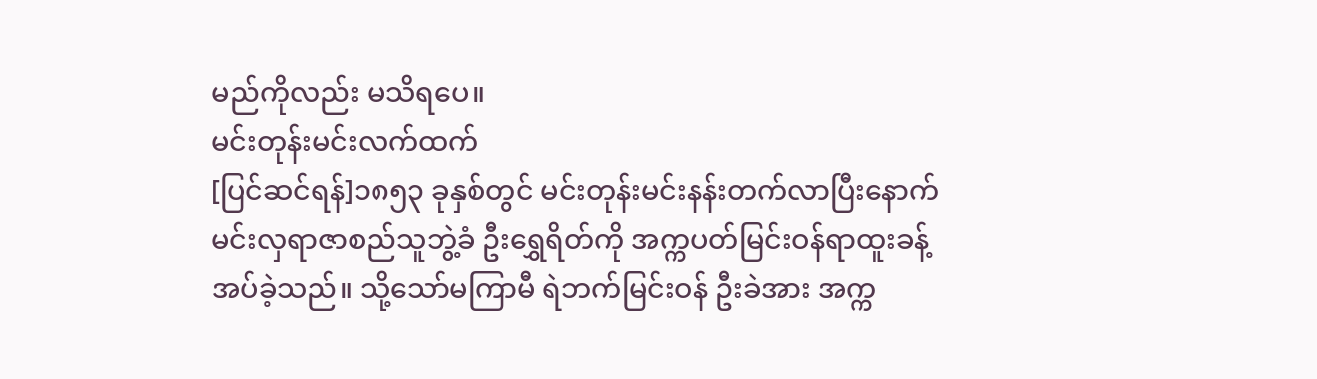မည်ကိုလည်း မသိရပေ။
မင်းတုန်းမင်းလက်ထက်
[ပြင်ဆင်ရန်]၁၈၅၃ ခုနှစ်တွင် မင်းတုန်းမင်းနန်းတက်လာပြီးနောက် မင်းလှရာဇာစည်သူဘွဲ့ခံ ဦးရွှေရိတ်ကို အက္ကပတ်မြင်းဝန်ရာထူးခန့်အပ်ခဲ့သည်။ သို့သော်မကြာမီ ရဲဘက်မြင်းဝန် ဦးခဲအား အက္က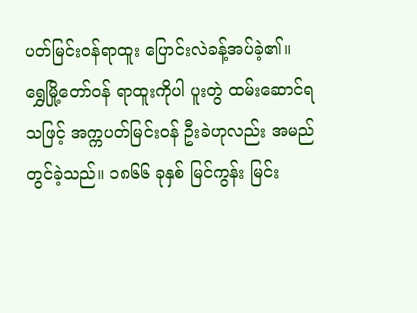ပတ်မြင်းဝန်ရာထူး ပြောင်းလဲခန့်အပ်ခဲ့၏။ ရွှေမြို့တော်ဝန် ရာထူးကိုပါ ပူးတွဲ ထမ်းဆောင်ရသဖြင့် အက္ကပတ်မြင်းဝန် ဦးခဲဟုလည်း အမည်တွင်ခဲ့သည်။ ၁၈၆၆ ခုနှစ် မြင်ကွန်း မြင်း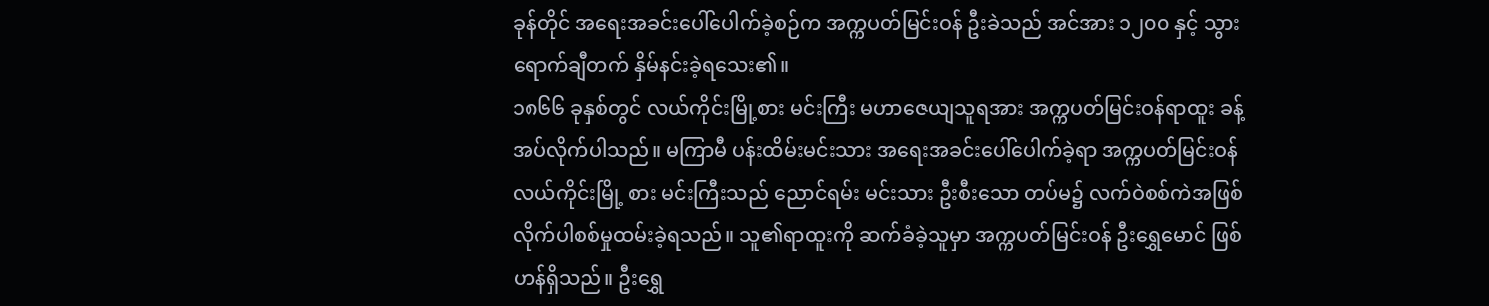ခုန်တိုင် အရေးအခင်းပေါ်ပေါက်ခဲ့စဉ်က အက္ကပတ်မြင်းဝန် ဦးခဲသည် အင်အား ၁၂၀၀ နှင့် သွားရောက်ချီတက် နှိမ်နင်းခဲ့ရသေး၏။
၁၈၆၆ ခုနှစ်တွင် လယ်ကိုင်းမြို့စား မင်းကြီး မဟာဇေယျသူရအား အက္ကပတ်မြင်းဝန်ရာထူး ခန့်အပ်လိုက်ပါသည်။ မကြာမီ ပန်းထိမ်းမင်းသား အရေးအခင်းပေါ်ပေါက်ခဲ့ရာ အက္ကပတ်မြင်းဝန် လယ်ကိုင်းမြို့ စား မင်းကြီးသည် ညောင်ရမ်း မင်းသား ဦးစီးသော တပ်မ၌ လက်ဝဲစစ်ကဲအဖြစ် လိုက်ပါစစ်မှုထမ်းခဲ့ရသည်။ သူ၏ရာထူးကို ဆက်ခံခဲ့သူမှာ အက္ကပတ်မြင်းဝန် ဦးရွှေမောင် ဖြစ်ဟန်ရှိသည်။ ဦးရွှေ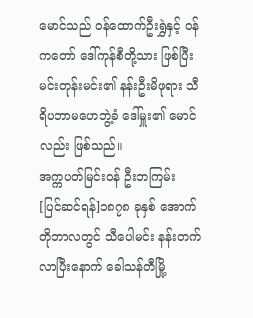မောင်သည် ဝန်ထောက်ဦးရွှဲနှင့် ဝန်ကတော် ဒေါ်ကုန်စီတို့သား ဖြစ်ပြီး မင်းတုန်းမင်း၏ နန်းဦးမိဖုရား သီရိပဘာမဟေဘွဲ့ခံ ဒေါ်မှူး၏ မောင်လည်း ဖြစ်သည်။
အက္ကပတ်မြင်းဝန် ဦးဘကြမ်း
[ပြင်ဆင်ရန်]၁၈၇၈ ခုနှစ် အောက်တိုဘာလတွင် သီပေါမင်း နန်းတက်လာပြီးနောက် ခေါသန်တီမြို့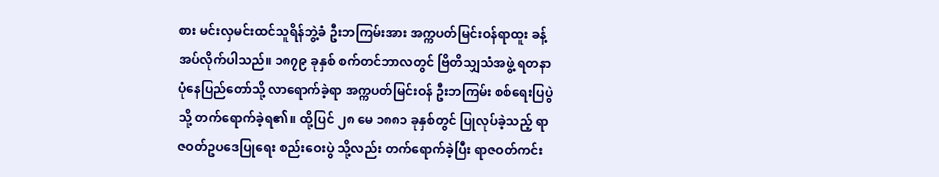စား မင်းလှမင်းထင်သူရိန်ဘွဲ့ခံ ဦးဘကြမ်းအား အက္ကပတ်မြင်းဝန်ရာထူး ခန့်အပ်လိုက်ပါသည်။ ၁၈၇၉ ခုနှစ် စက်တင်ဘာလတွင် ဗြိတိသျှသံအဖွဲ့ ရတနာပုံနေပြည်တော်သို့ လာရောက်ခဲ့ရာ အက္ကပတ်မြင်းဝန် ဦးဘကြမ်း စစ်ရေးပြပွဲသို့ တက်ရောက်ခဲ့ရ၏။ ထို့ပြင် ၂၈ မေ ၁၈၈၁ ခုနှစ်တွင် ပြုလုပ်ခဲ့သည့် ရာဇဝတ်ဥပဒေပြုရေး စည်းဝေးပွဲ သို့လည်း တက်ရောက်ခဲ့ပြီး ရာဇဝတ်ကင်း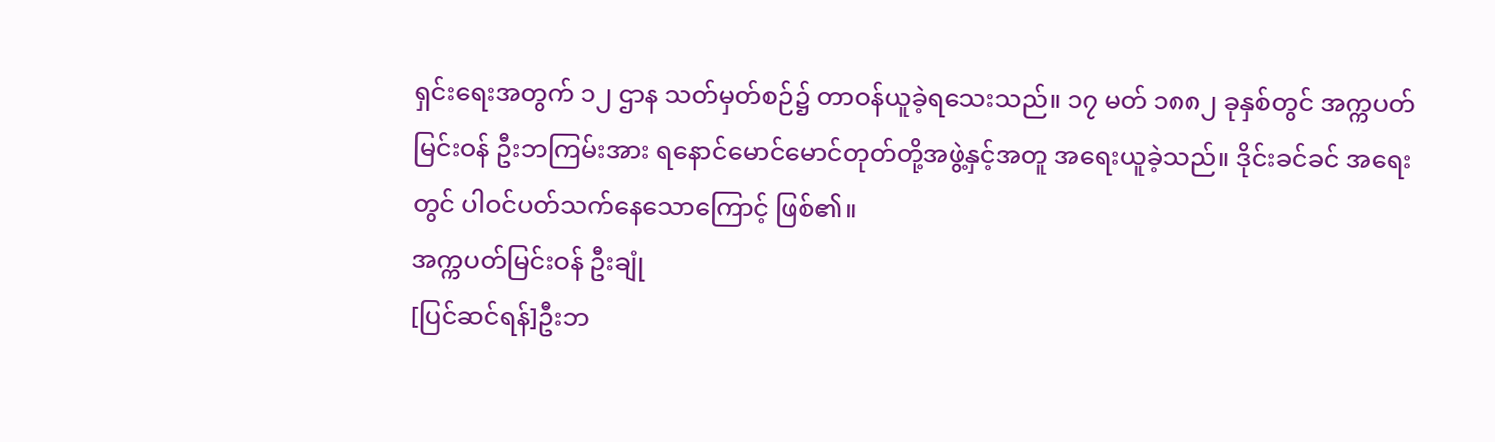ရှင်းရေးအတွက် ၁၂ ဌာန သတ်မှတ်စဉ်၌ တာဝန်ယူခဲ့ရသေးသည်။ ၁၇ မတ် ၁၈၈၂ ခုနှစ်တွင် အက္ကပတ်မြင်းဝန် ဦးဘကြမ်းအား ရနောင်မောင်မောင်တုတ်တို့အဖွဲ့နှင့်အတူ အရေးယူခဲ့သည်။ ဒိုင်းခင်ခင် အရေးတွင် ပါဝင်ပတ်သက်နေသောကြောင့် ဖြစ်၏။
အက္ကပတ်မြင်းဝန် ဦးချုံ
[ပြင်ဆင်ရန်]ဦးဘ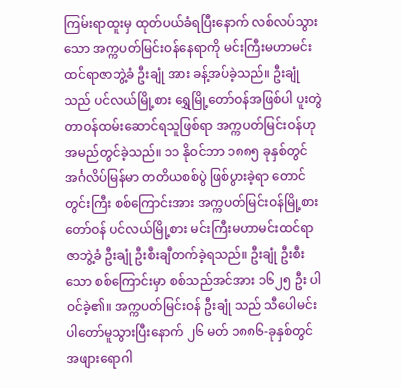ကြမ်းရာထူးမှ ထုတ်ပယ်ခံရပြီးနောက် လစ်လပ်သွားသော အက္ကပတ်မြင်းဝန်နေရာကို မင်းကြီးမဟာမင်းထင်ရာဇာဘွဲ့ခံ ဦးချုံ အား ခန့်အပ်ခဲ့သည်။ ဦးချုံ သည် ပင်လယ်မြို့စား ရွှေမြို့တော်ဝန်အဖြစ်ပါ ပူးတွဲ တာဝန်ထမ်းဆောင်ရသူဖြစ်ရာ အက္ကပတ်မြင်းဝန်ဟု အမည်တွင်ခဲ့သည်။ ၁၁ နိုဝင်ဘာ ၁၈၈၅ ခုနှစ်တွင် အင်္ဂလိပ်မြန်မာ တတိယစစ်ပွဲ ဖြစ်ပွားခဲ့ရာ တောင်တွင်းကြီး စစ်ကြောင်းအား အက္ကပတ်မြင်းဝန်မြို့စားတော်ဝန် ပင်လယ်မြို့စား မင်းကြီးမဟာမင်းထင်ရာဇာဘွဲ့ခံ ဦးချုံ ဦးစီးချီတက်ခဲ့ရသည်။ ဦးချုံ ဦးစီးသော စစ်ကြောင်းမှာ စစ်သည်အင်အား ၁၆၂၅ ဦး ပါဝင်ခဲ့၏။ အက္ကပတ်မြင်းဝန် ဦးချုံ သည် သီပေါမင်း ပါတော်မူသွားပြီးနောက် ၂၆ မတ် ၁၈၈၆-ခုနှစ်တွင် အဖျားရောဂါ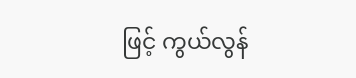ဖြင့် ကွယ်လွန်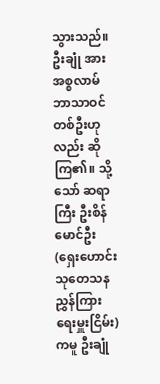သွားသည်။ ဦးချုံ အား အစ္စလာမ်ဘာသာဝင် တစ်ဦးဟုလည်း ဆိုကြ၏။ သို့သော် ဆရာကြီး ဦးစိန်မောင်ဦး (ရှေးဟောင်း သုတေသနညွှန်ကြားရေးမှူးငြိမ်း)ကမူ ဦးချုံ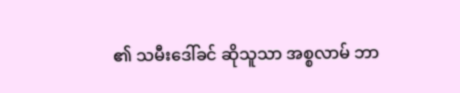၏ သမီးဒေါ်ခင် ဆိုသူသာ အစ္စလာမ် ဘာ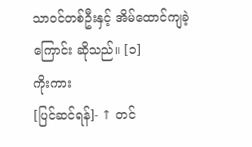သာဝင်တစ်ဦးနှင့် အိမ်ထောင်ကျခဲ့ကြောင်း ဆိုသည်။ [၁]
ကိုးကား
[ပြင်ဆင်ရန်]- ↑ တင်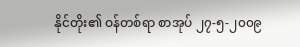နိုင်တိုး၏ ဝန်တစ်ရာ စာအုပ် ၂၇-၅-၂၀၀၉